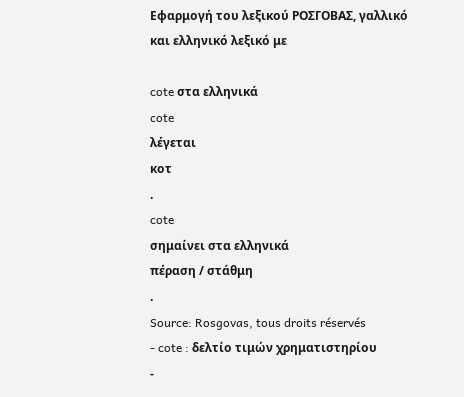Εφαρμογή του λεξικού ΡΟΣΓΟΒΑΣ, γαλλικό και ελληνικό λεξικό με

cote στα ελληνικά
cote
λέγεται
κοτ
.
cote
σημαίνει στα ελληνικά
πέραση / στάθμη
.
Source: Rosgovas, tous droits réservés
- cote : δελτίο τιμών χρηματιστηρίου
-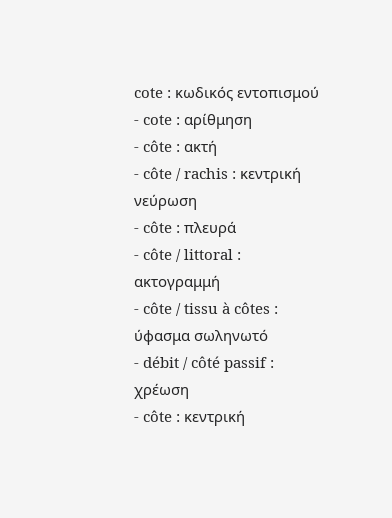cote : κωδικός εντοπισμού
- cote : αρίθμηση
- côte : ακτή
- côte / rachis : κεντρική νεύρωση
- côte : πλευρά
- côte / littoral : ακτογραμμή
- côte / tissu à côtes : ύφασμα σωληνωτό
- débit / côté passif : χρέωση
- côte : κεντρική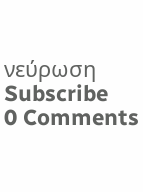νεύρωση
Subscribe
0 Comments